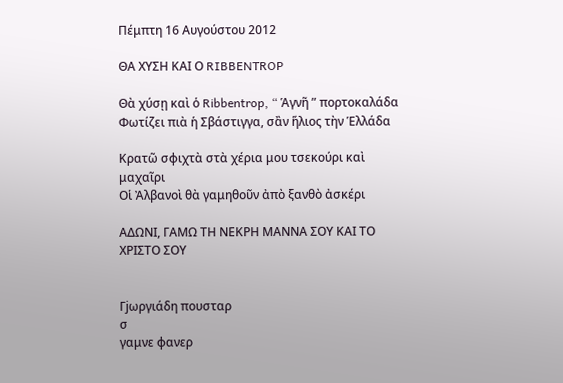Πέμπτη 16 Αυγούστου 2012

ΘΑ ΧΥΣΗ ΚΑΙ Ο RIBBENTROP

Θὰ χύσῃ καὶ ὁ Ribbentrop, “ Ἁγνῆ ” πορτοκαλάδα
Φωτίζει πιὰ ἡ Σβάστιγγα, σἂν ἥλιος τὴν Ἑλλάδα

Κρατῶ σφιχτὰ στὰ χέρια μου τσεκούρι καὶ μαχαῖρι
Οἱ Ἀλβανοὶ θὰ γαμηθοῦν ἀπὸ ξανθὸ ἀσκέρι

ΑΔΩΝΙ, ΓΑΜΩ ΤΗ ΝΕΚΡΗ ΜΑΝΝΑ ΣΟΥ ΚΑΙ ΤΟ ΧΡΙΣΤΟ ΣΟΥ


Γjωργιάδη πουσταρ
σ
γαμνε φανερ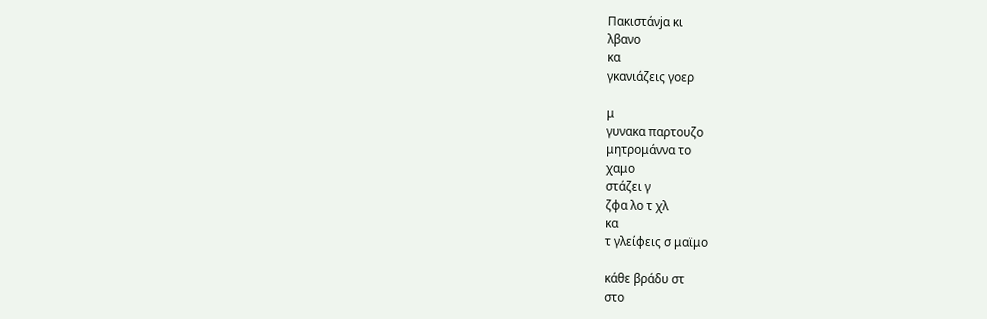Πακιστάνjα κι
λβανο
κα
γκανιάζεις γοερ

μ
γυνακα παρτουζο
μητρομάννα το
χαμο
στάζει γ
ζφα λο τ χλ
κα
τ γλείφεις σ μαϊμο

κάθε βράδυ στ
στο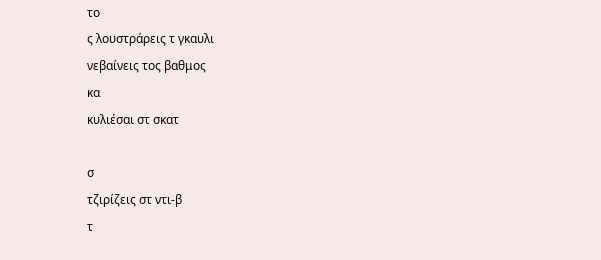το
ς λουστράρεις τ γκαυλι
νεβαίνεις τος βαθμος
κα
κυλιέσαι στ σκατ

σ
τζιρίζεις στ ντι-β
τ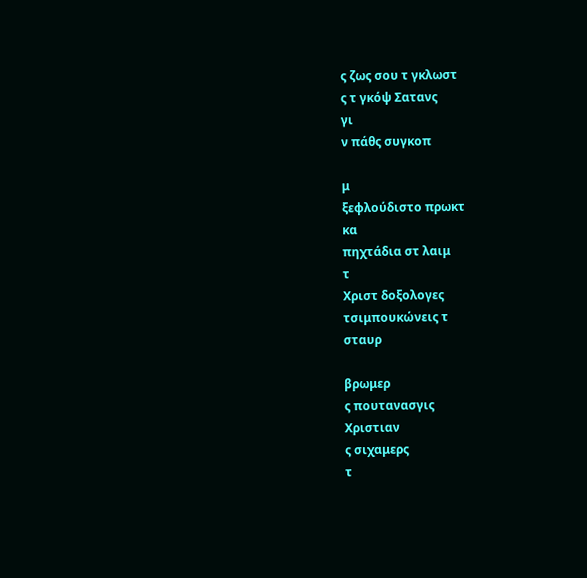ς ζως σου τ γκλωστ
ς τ γκόψ Σατανς
γι
ν πάθς συγκοπ

μ
ξεφλούδιστο πρωκτ
κα
πηχτάδια στ λαιμ
τ
Χριστ δοξολογες
τσιμπουκώνεις τ
σταυρ

βρωμερ
ς πουτανασγις
Χριστιαν
ς σιχαμερς
τ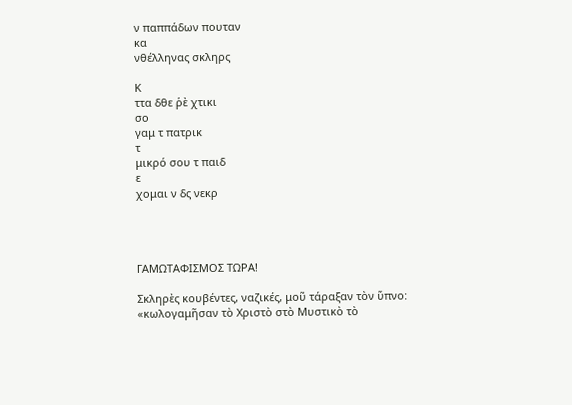ν παππάδων πουταν
κα
νθέλληνας σκληρς

Κ
ττα δθε ῥὲ χτικι
σο
γαμ τ πατρικ
τ
μικρό σου τ παιδ
ε
χομαι ν δς νεκρ




ΓΑΜΩΤΑΦΙΣΜΟΣ ΤΩΡΑ!

Σκληρὲς κουβέντες, ναζικές, μοῦ τάραξαν τὸν ὕπνο:
«κωλογαμῆσαν τὸ Χριστὸ στὸ Μυστικὸ τὸ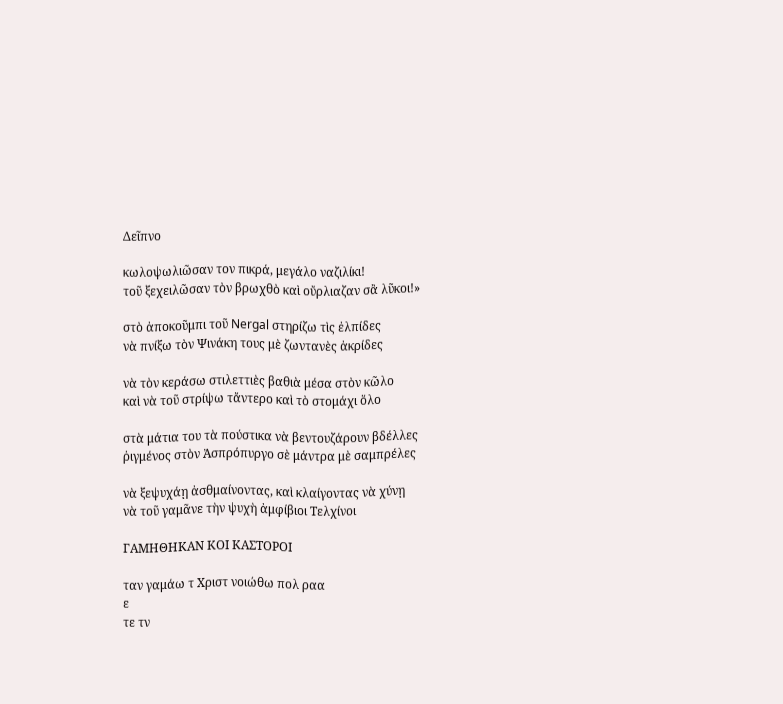Δεῖπνο

κωλοψωλιῶσαν τον πικρά, μεγάλο ναζιλίκι!
τοῦ ξεχειλῶσαν τὸν βρωχθὸ καὶ οὔρλιαζαν σἂ λῦκοι!»

στὸ ἀποκοῦμπι τοῦ Nergal στηρίζω τὶς ἐλπίδες
νὰ πνίξω τὸν Ψινάκη τους μὲ ζωντανὲς ἀκρίδες

νὰ τὸν κεράσω στιλεττιὲς βαθιὰ μέσα στὸν κῶλο
καὶ νὰ τοῦ στρίψω τἄντερο καὶ τὸ στομάχι ὅλο

στὰ μάτια του τὰ πούστικα νὰ βεντουζάρουν βδέλλες
ῥιγμένος στὸν Ἀσπρόπυργο σὲ μάντρα μὲ σαμπρέλες

νὰ ξεψυχάῃ ἀσθμαίνοντας, καὶ κλαίγοντας νὰ χύνῃ
νὰ τοῦ γαμᾶνε τὴν ψυχὴ ἀμφίβιοι Τελχίνοι

ΓΑΜΗΘΗΚΑΝ ΚΟΙ ΚΑΣΤΟΡΟΙ

ταν γαμάω τ Χριστ νοιώθω πολ ραα
ε
τε τν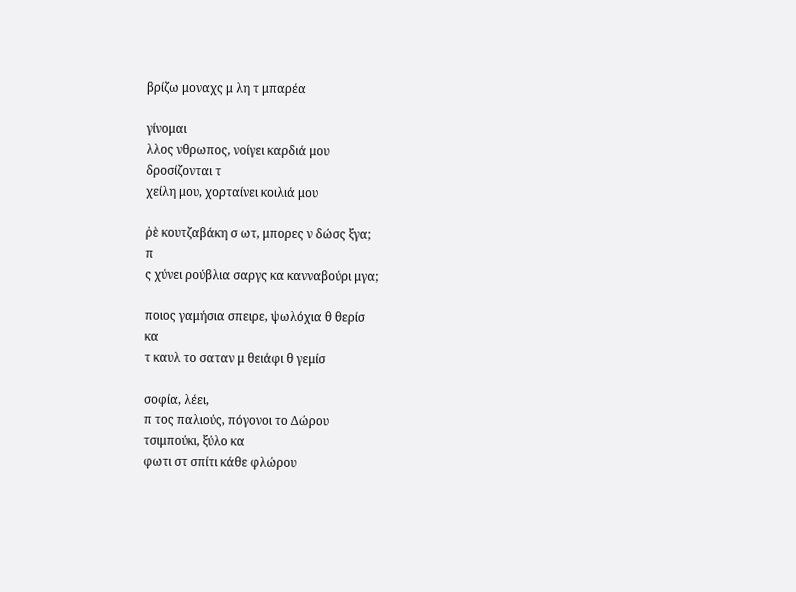βρίζω μοναχς μ λη τ μπαρέα

γίνομαι
λλος νθρωπος, νοίγει καρδιά μου
δροσίζονται τ
χείλη μου, χορταίνει κοιλιά μου

ῥὲ κουτζαβάκη σ ωτ, μπορες ν δώσς ξγα;
π
ς χύνει ρούβλια σαργς κα κανναβούρι μγα;

ποιος γαμήσια σπειρε, ψωλόχια θ θερίσ
κα
τ καυλ το σαταν μ θειάφι θ γεμίσ

σοφία, λέει,
π τος παλιούς, πόγονοι το Δώρου
τσιμπούκι, ξύλο κα
φωτι στ σπίτι κάθε φλώρου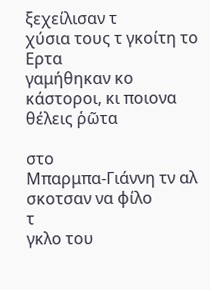ξεχείλισαν τ
χύσια τους τ γκοίτη το Ερτα
γαμήθηκαν κο
κάστοροι, κι ποιονα θέλεις ῥῶτα

στο
Μπαρμπα-Γιάννη τν αλ σκοτσαν να φίλο
τ
γκλο του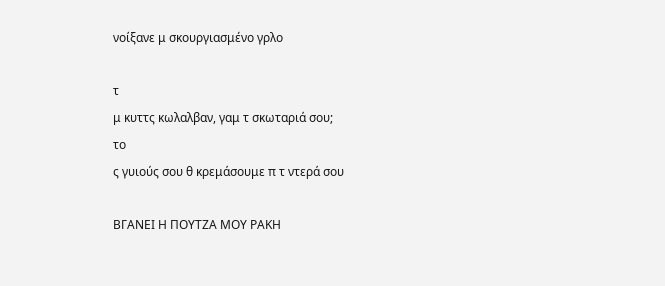νοίξανε μ σκουργιασμένο γρλο

τ
μ κυττς κωλαλβαν, γαμ τ σκωταριά σου;
το
ς γυιούς σου θ κρεμάσουμε π τ ντερά σου

ΒΓΑΝΕΙ Η ΠΟΥΤΖΑ ΜΟΥ ΡΑΚΗ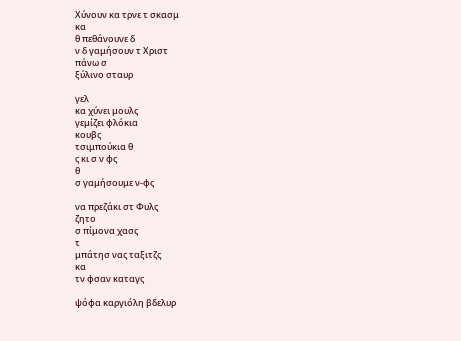Χύνουν κα τρνε τ σκασμ
κα
θ πεθάνουνε δ
ν δ γαμήσουν τ Χριστ
πάνω σ
ξύλινο σταυρ

γελ
κα χύνει μουλς
γεμίζει φλόκια
κουβς
τσιμπούκια θ
ς κι σ ν φς
θ
σ γαμήσουμε ν-φς

να πρεζάκι στ Φυλς
ζητο
σ πίμονα χασς
τ
μπάτησ νας ταξιτζς
κα
τν φσαν καταγς

ψόφα καργιόλη βδελυρ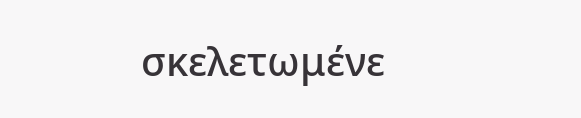σκελετωμένε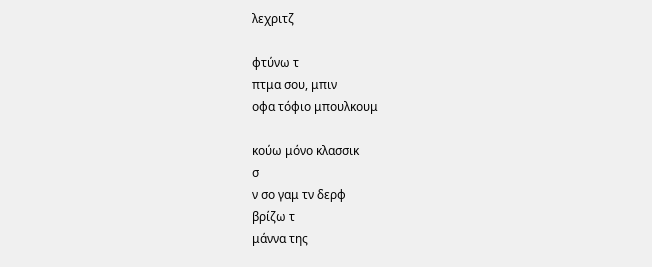λεχριτζ

φτύνω τ
πτμα σου, μπιν
οφα τόφιο μπουλκουμ

κούω μόνο κλασσικ
σ
ν σο γαμ τν δερφ
βρίζω τ
μάννα της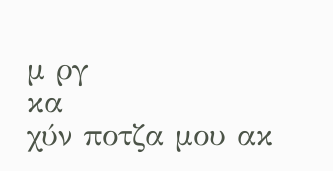μ ργ
κα
χύν ποτζα μου ακ